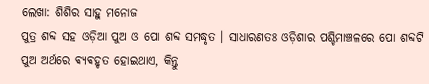ଲେଖା: ଶିଶିର ସାହୁ ମନୋଜ
ପୁତ୍ର ଶବ୍ଦ ସହ ଓଡ଼ିଆ ପୁଅ ଓ ପୋ ଶବ୍ଦ ସମଦ୍ଧୃତ । ସାଧାରଣତଃ ଓଡ଼ିଶାର ପଶ୍ଚିମାଞ୍ଚଳରେ ପୋ ଶବ୍ଦଟି ପୁଅ ଅର୍ଥରେ ଵ୍ଯଵହୃତ ହୋଇଥାଏ, କିନ୍ତୁ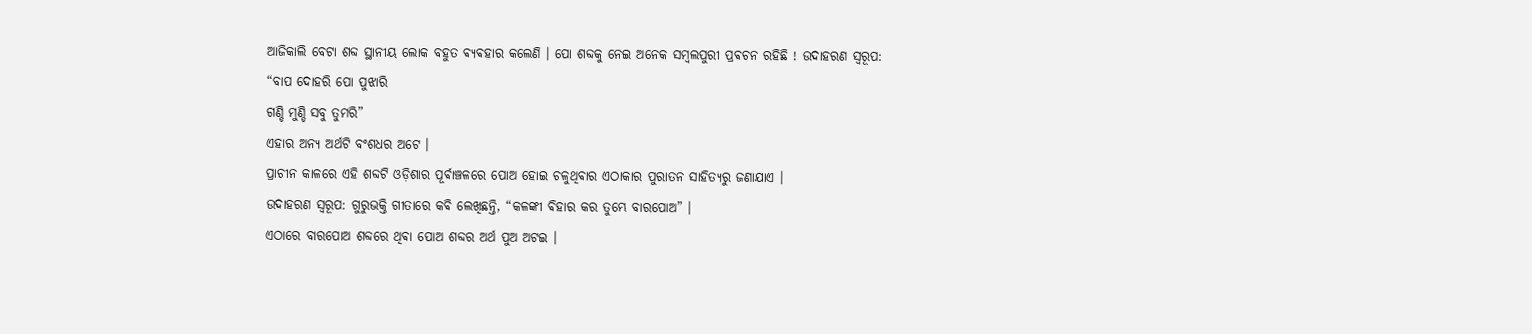ଆଜିକାଲି ବେଟା ଶବ୍ଦ ସ୍ଥାନୀୟ ଲୋକ ବହୁତ ଵ୍ଯଵହାର କଲେଣି । ପୋ ଶବ୍ଦକୁ ନେଇ ଅନେକ ସମ୍ଵଲପୁରୀ ପ୍ରଵଚନ ରହିଛି ! ଉଦାହରଣ ସ୍ଵରୂପ:
“ବାପ ଦୋହରି ପୋ ପୁଝାରି
ଗଣ୍ଡି ମୁଣ୍ଡି ସବୁ ତୁମରି”
ଏହାର ଅନ୍ୟ ଅର୍ଥଟି ବଂଶଧର ଅଟେ ।
ପ୍ରାଚୀନ କାଳରେ ଏହି ଶବ୍ଦଟି ଓଡ଼ିଶାର ପୂର୍ଵାଞ୍ଚଳରେ ପୋଅ ହୋଇ ଚଳୁଥିଵାର ଏଠାକାର ପୁରାତନ ସାହିତ୍ୟରୁ ଜଣାଯାଏ ।
ଉଦାହରଣ ସ୍ଵରୂପ: ଗୁରୁଭକ୍ତି ଗୀତାରେ କଵି ଲେଖିଛନ୍ତି, “କଳଙ୍କୀ ଵିହାର କର ତୁମ୍ଭେ ବାରପୋଅ” ।
ଏଠାରେ ବାରପୋଅ ଶବ୍ଦରେ ଥିଵା ପୋଅ ଶବ୍ଦର ଅର୍ଥ ପୁଅ ଅଟଇ ।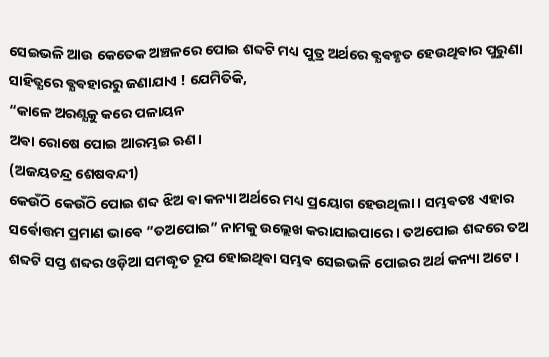ସେଇଭଳି ଆଉ କେତେକ ଅଞ୍ଚଳରେ ପୋଇ ଶବ୍ଦଟି ମଧ୍ୟ ପୁତ୍ର ଅର୍ଥରେ ଵ୍ଯଵହୃତ ହେଉଥିଵାର ପୁରୁଣା ସାହିତ୍ଯରେ ଵ୍ଯଵହାରରୁ ଜଣାଯାଏ ! ଯେମିତିକି,
“କାଳେ ଅରଣ୍ଯକୁ କରେ ପଳାୟନ
ଅଵା ରୋଷେ ପୋଇ ଆରମ୍ଭଇ ଋଣ।
(ଅଜୟଚନ୍ଦ୍ର ଶେଷବନ୍ଦୀ)
କେଉଁଠି କେଉଁଠି ପୋଇ ଶବ୍ଦ ଝିଅ ଵା କନ୍ୟା ଅର୍ଥରେ ମଧ୍ୟ ପ୍ରୟୋଗ ହେଉଥିଲା । ସମ୍ଭଵତଃ ଏହାର ସର୍ଵୋତ୍ତମ ପ୍ରମାଣ ଭାଵେ “ତଅପୋଇ” ନାମକୁ ଉଲ୍ଲେଖ କରାଯାଇପାରେ । ତଅପୋଇ ଶବ୍ଦରେ ତଅ ଶବ୍ଦଟି ସପ୍ତ ଶବ୍ଦର ଓଡ଼ିଆ ସମଦ୍ଧୃତ ରୂପ ହୋଇଥିଵା ସମ୍ଭଵ ସେଇଭଳି ପୋଇର ଅର୍ଥ କନ୍ୟା ଅଟେ ।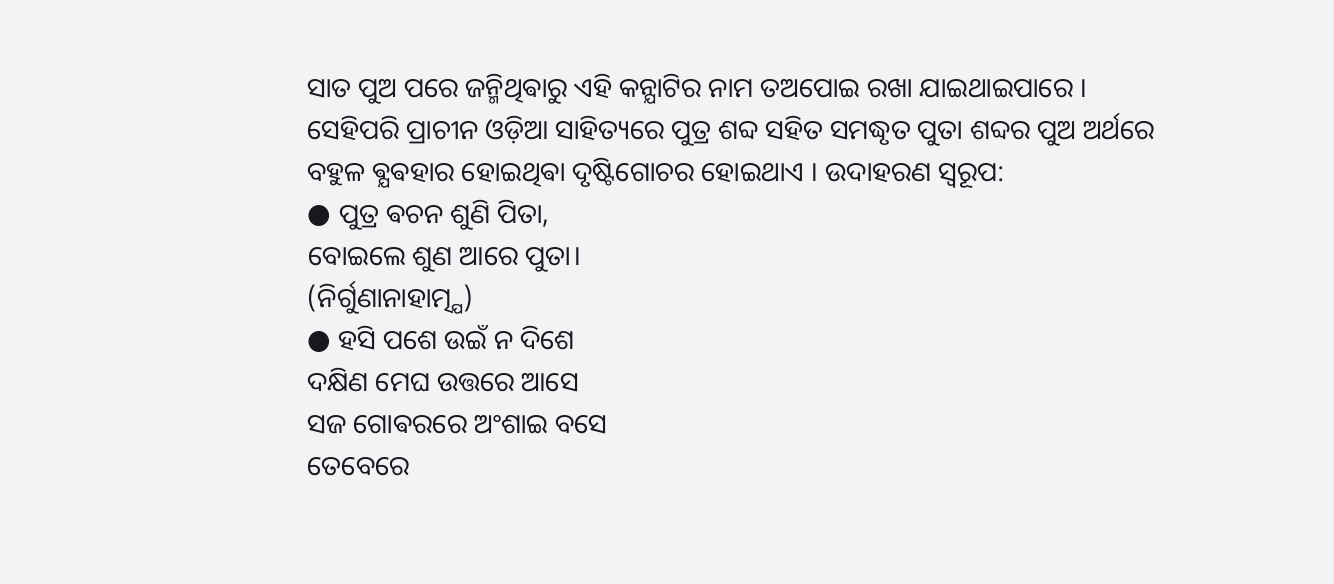ସାତ ପୁଅ ପରେ ଜନ୍ମିଥିଵାରୁ ଏହି କନ୍ଯାଟିର ନାମ ତଅପୋଇ ରଖା ଯାଇଥାଇପାରେ ।
ସେହିପରି ପ୍ରାଚୀନ ଓଡ଼ିଆ ସାହିତ୍ୟରେ ପୁତ୍ର ଶବ୍ଦ ସହିତ ସମଦ୍ଧୃତ ପୁତା ଶବ୍ଦର ପୁଅ ଅର୍ଥରେ ବହୁଳ ଵ୍ଯଵହାର ହୋଇଥିଵା ଦୃଷ୍ଟିଗୋଚର ହୋଇଥାଏ । ଉଦାହରଣ ସ୍ଵରୂପ:
● ପୁତ୍ର ଵଚନ ଶୁଣି ପିତା,
ବୋଇଲେ ଶୁଣ ଆରେ ପୁତା।
(ନିର୍ଗୁଣାନାହାତ୍ମ୍ଯ)
● ହସି ପଶେ ଉଇଁ ନ ଦିଶେ
ଦକ୍ଷିଣ ମେଘ ଉତ୍ତରେ ଆସେ
ସଜ ଗୋଵରରେ ଅଂଶାଇ ବସେ
ତେବେରେ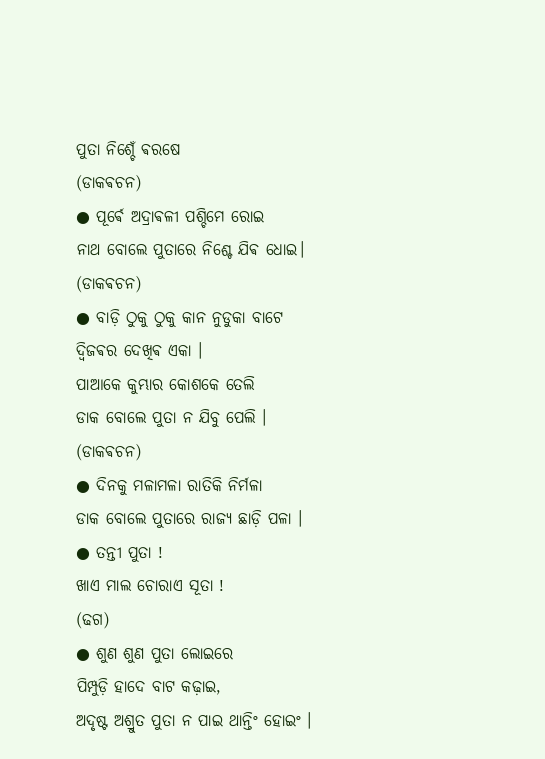ପୁତା ନିଶ୍ଚେଁ ଵରଷେ
(ଡାକଵଚନ)
● ପୂର୍ଵେ ଅଦ୍ରାଵଳୀ ପଶ୍ଚିମେ ରୋଇ
ନାଥ ବୋଲେ ପୁତାରେ ନିଶ୍ଚେ ଯିଵ ଧୋଇ।
(ଡାକଵଚନ)
● ବାଡ଼ି ଠୁକୁ ଠୁକୁ କାନ ନୁଡୁକା ବାଟେ
ଦ୍ବିଜଵର ଦେଖିଵ ଏକା ।
ପାଆକେ କୁମ୍ଭାର କୋଶକେ ତେଲି
ଡାକ ବୋଲେ ପୁତା ନ ଯିବୁ ପେଲି ।
(ଡାକଵଚନ)
● ଦିନକୁ ମଳାମଳା ରାତିକି ନିର୍ମଳା
ଡାକ ବୋଲେ ପୁତାରେ ରାଜ୍ଯ ଛାଡ଼ି ପଳା ।
● ତନ୍ତୀ ପୁତା !
ଖାଏ ମାଲ ଚୋରାଏ ସୂତା !
(ଢଗ)
● ଶୁଣ ଶୁଣ ପୁତା ଲୋଇରେ
ପିମ୍ପୁଡ଼ି ହାଦେ ବାଟ କଢ଼ାଇ,
ଅଦୃଷ୍ଟ ଅଶ୍ରୁତ ପୁତା ନ ପାଇ ଥାନ୍ତିଂ ହୋଇଂ ।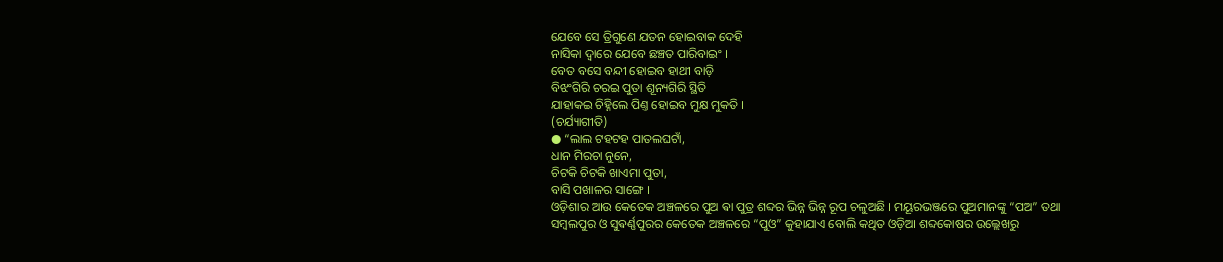ଯେବେ ସେ ତ୍ରିଗୁଣେ ଯତନ ହୋଇବାକ ଦେହି
ନାସିକା ଦ୍ୱାରେ ଯେବେ ଛଞ୍ଚତ ପାରିବାଇଂ ।
ବେତ ବସେ ବନ୍ଦୀ ହୋଇବ ହାଥୀ ବାଡ଼ି
ବିଝଂଗିରି ଚରଇ ପୁତା ଶୂନ୍ୟଗିରି ସ୍ଥିତି
ଯାହାକଇ ଚିହ୍ନିଲେ ପିଣ୍ତ ହୋଇବ ମୁକ୍ଷ ମୁକତି ।
(ଚର୍ଯ୍ୟାଗୀତି)
● “ଲାଲ ଟହଟହ ପାତଲଘଟାଁ,
ଧାନ ମିରଚା ନୁନେ,
ଚିଟକି ଚିଟକି ଖାଏମା ପୁତା,
ବାସି ପଖାଳର ସାଙ୍ଗେ ।
ଓଡ଼ିଶାର ଆଉ କେତେକ ଅଞ୍ଚଳରେ ପୁଅ ଵା ପୁତ୍ର ଶବ୍ଦର ଭିନ୍ନ ଭିନ୍ନ ରୂପ ଚଳୁଅଛି । ମୟୂରଭଞ୍ଜରେ ପୁଅମାନଙ୍କୁ “ପଅ” ତଥା ସମ୍ଵଲପୁର ଓ ସୁଵର୍ଣ୍ଣପୁରର କେତେକ ଅଞ୍ଚଳରେ “ପୁଓ” କୁହାଯାଏ ବୋଲି କଥିତ ଓଡ଼ିଆ ଶବ୍ଦକୋଷର ଉଲ୍ଲେଖରୁ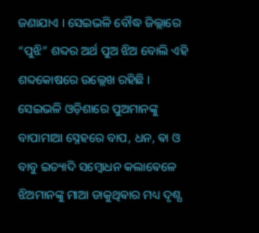ଜଣାଯାଏ । ସେଇଭଳି ବୌଦ୍ଧ ଜିଲ୍ଲାରେ “ପୁଝି” ଶବ୍ଦର ଅର୍ଥ ପୁଅ ଝିଅ ବୋଲି ଏହି ଶବ୍ଦକୋଷରେ ଉଲ୍ଲେଖ ରହିଛି ।
ସେଇଭଳି ଓଡ଼ିଶାରେ ପୁଅମାନଙ୍କୁ ବାପାମାଆ ସ୍ନେହରେ ବାପ, ଧନ, ଵା ଓ ବାବୁ ଇତ୍ୟାଦି ସମ୍ବୋଧନ କଲାଵେଳେ ଝିଅମାନଙ୍କୁ ମାଆ ଡାକୁଥିଵାର ମଧ୍ୟ ଦୃଶ୍ଯ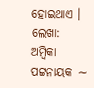ହୋଇଥାଏ ।
ଲେଖା: ଅମ୍ବିକା ପଟ୍ଟନାୟକ ∼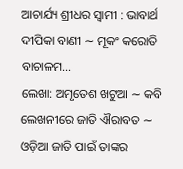ଆଚାର୍ଯ୍ୟ ଶ୍ରୀଧର ସ୍ୱାମୀ : ଭାବାର୍ଥ ଦୀପିକା ବାଣୀ ∼ ମୂକଂ କରୋତି ବାଚାଳମ…
ଲେଖା: ଅମୃତେଶ ଖଟୁଆ ∼ କବି ଲେଖନୀରେ ଜାତି ଐରାବତ ∼ ଓଡ଼ିଆ ଜାତି ପାଇଁ ତାଙ୍କର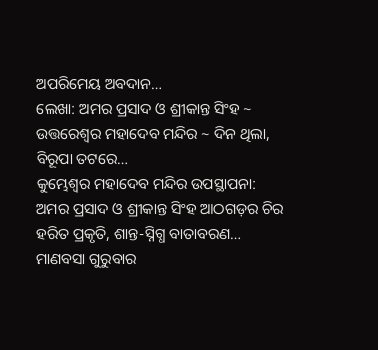ଅପରିମେୟ ଅବଦାନ…
ଲେଖା: ଅମର ପ୍ରସାଦ ଓ ଶ୍ରୀକାନ୍ତ ସିଂହ ~ ଉତ୍ତରେଶ୍ଵର ମହାଦେବ ମନ୍ଦିର ~ ଦିନ ଥିଲା, ବିରୂପା ତଟରେ…
କୁମ୍ଭେଶ୍ୱର ମହାଦେବ ମନ୍ଦିର ଉପସ୍ଥାପନା: ଅମର ପ୍ରସାଦ ଓ ଶ୍ରୀକାନ୍ତ ସିଂହ ଆଠଗଡ଼ର ଚିର ହରିତ ପ୍ରକୃତି, ଶାନ୍ତ-ସ୍ନିଗ୍ଧ ବାତାବରଣ…
ମାଣବସା ଗୁରୁବାର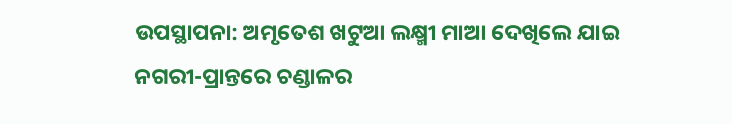ଉପସ୍ଥାପନା: ଅମୃତେଶ ଖଟୁଆ ଲକ୍ଷ୍ମୀ ମାଆ ଦେଖିଲେ ଯାଇ ନଗରୀ-ପ୍ରାନ୍ତରେ ଚଣ୍ଡାଳର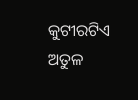କୁଟୀରଟିଏ ଅତୁଳ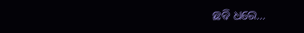ଛବି ଧରେ…